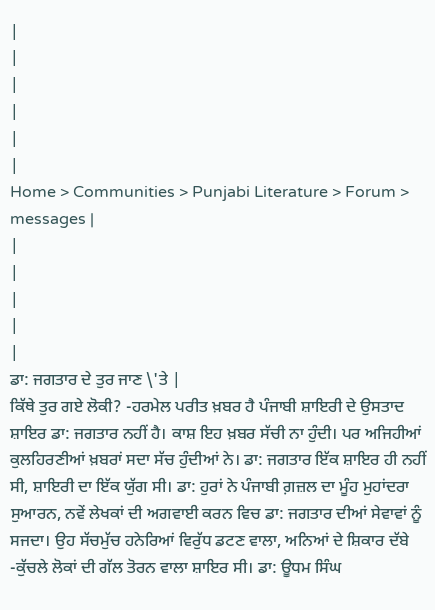|
|
|
|
|
|
Home > Communities > Punjabi Literature > Forum > messages |
|
|
|
|
|
ਡਾ: ਜਗਤਾਰ ਦੇ ਤੁਰ ਜਾਣ \'ਤੇ |
ਕਿੱਥੇ ਤੁਰ ਗਏ ਲੋਕੀ? -ਹਰਮੇਲ ਪਰੀਤ ਖ਼ਬਰ ਹੈ ਪੰਜਾਬੀ ਸ਼ਾਇਰੀ ਦੇ ਉਸਤਾਦ ਸ਼ਾਇਰ ਡਾ: ਜਗਤਾਰ ਨਹੀਂ ਹੈ। ਕਾਸ਼ ਇਹ ਖ਼ਬਰ ਸੱਚੀ ਨਾ ਹੁੰਦੀ। ਪਰ ਅਜਿਹੀਆਂ ਕੁਲਹਿਰਣੀਆਂ ਖ਼ਬਰਾਂ ਸਦਾ ਸੱਚ ਹੁੰਦੀਆਂ ਨੇ। ਡਾ: ਜਗਤਾਰ ਇੱਕ ਸ਼ਾਇਰ ਹੀ ਨਹੀਂ ਸੀ, ਸ਼ਾਇਰੀ ਦਾ ਇੱਕ ਯੁੱਗ ਸੀ। ਡਾ: ਹੁਰਾਂ ਨੇ ਪੰਜਾਬੀ ਗ਼ਜ਼ਲ ਦਾ ਮੂੰਹ ਮੁਹਾਂਦਰਾ ਸੁਆਰਨ, ਨਵੇਂ ਲੇਖਕਾਂ ਦੀ ਅਗਵਾਈ ਕਰਨ ਵਿਚ ਡਾ: ਜਗਤਾਰ ਦੀਆਂ ਸੇਵਾਵਾਂ ਨੂੰ ਸਜਦਾ। ਉਹ ਸੱਚਮੁੱਚ ਹਨੇਰਿਆਂ ਵਿਰੁੱਧ ਡਟਣ ਵਾਲਾ, ਅਨਿਆਂ ਦੇ ਸ਼ਿਕਾਰ ਦੱਬੇ -ਕੁੱਚਲੇ ਲੋਕਾਂ ਦੀ ਗੱਲ ਤੋਰਨ ਵਾਲਾ ਸ਼ਾਇਰ ਸੀ। ਡਾ: ਊਧਮ ਸਿੰਘ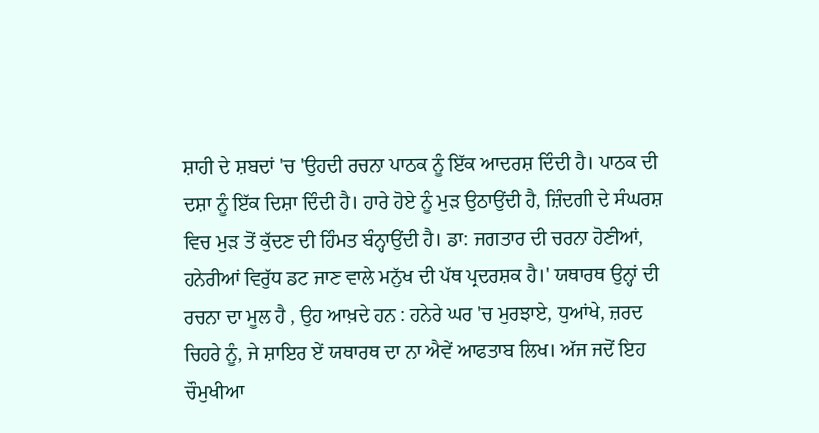ਸ਼ਾਹੀ ਦੇ ਸ਼ਬਦਾਂ 'ਚ 'ਉਹਦੀ ਰਚਨਾ ਪਾਠਕ ਨੂੰ ਇੱਕ ਆਦਰਸ਼ ਦਿੰਦੀ ਹੈ। ਪਾਠਕ ਦੀ ਦਸ਼ਾ ਨੂੰ ਇੱਕ ਦਿਸ਼ਾ ਦਿੰਦੀ ਹੈ। ਹਾਰੇ ਹੋਏ ਨੂੰ ਮੁੜ ਉਠਾਉਂਦੀ ਹੈ, ਜ਼ਿੰਦਗੀ ਦੇ ਸੰਘਰਸ਼ ਵਿਚ ਮੁੜ ਤੋਂ ਕੁੱਦਣ ਦੀ ਹਿੰਮਤ ਬੰਨ੍ਹਾਉਂਦੀ ਹੈ। ਡਾ: ਜਗਤਾਰ ਦੀ ਚਰਨਾ ਹੋਣੀਆਂ, ਹਨੇਰੀਆਂ ਵਿਰੁੱਧ ਡਟ ਜਾਣ ਵਾਲੇ ਮਨੁੱਖ ਦੀ ਪੱਥ ਪ੍ਰਦਰਸ਼ਕ ਹੈ।' ਯਥਾਰਥ ਉਨ੍ਹਾਂ ਦੀ ਰਚਨਾ ਦਾ ਮੂਲ ਹੈ , ਉਹ ਆਖ਼ਦੇ ਹਨ : ਹਨੇਰੇ ਘਰ 'ਚ ਮੁਰਝਾਏ, ਧੁਆਂਖੇ, ਜ਼ਰਦ ਚਿਹਰੇ ਨੂੰ, ਜੇ ਸ਼ਾਇਰ ਏਂ ਯਥਾਰਥ ਦਾ ਨਾ ਐਵੇਂ ਆਫਤਾਬ ਲਿਖ। ਅੱਜ ਜਦੋਂ ਇਹ ਚੌਮੁਖੀਆ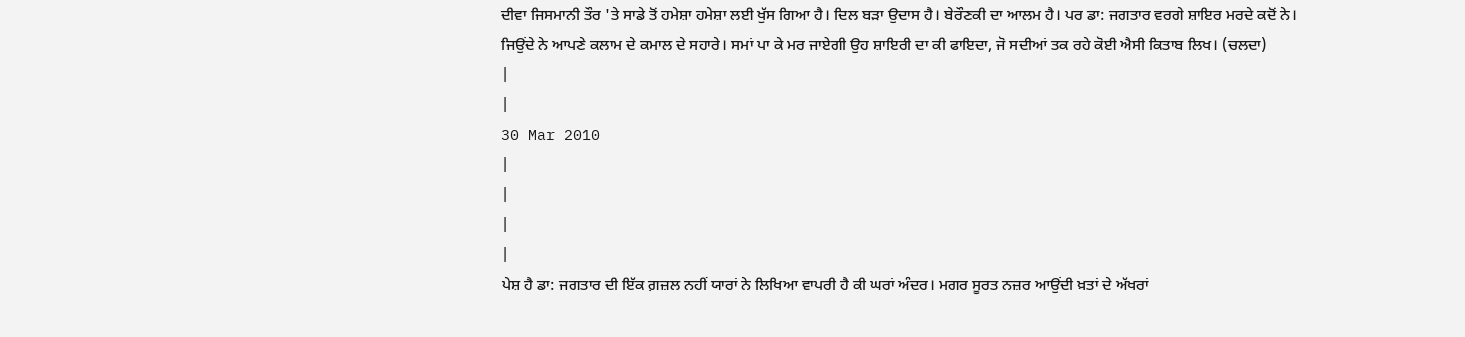ਦੀਵਾ ਜਿਸਮਾਨੀ ਤੌਰ 'ਤੇ ਸਾਡੇ ਤੋਂ ਹਮੇਸ਼ਾ ਹਮੇਸ਼ਾ ਲਈ ਖੁੱਸ ਗਿਆ ਹੈ। ਦਿਲ ਬੜਾ ਉਦਾਸ ਹੈ। ਬੇਰੌਣਕੀ ਦਾ ਆਲਮ ਹੈ। ਪਰ ਡਾ: ਜਗਤਾਰ ਵਰਗੇ ਸ਼ਾਇਰ ਮਰਦੇ ਕਦੋਂ ਨੇ। ਜਿਉਂਦੇ ਨੇ ਆਪਣੇ ਕਲਾਮ ਦੇ ਕਮਾਲ ਦੇ ਸਹਾਰੇ। ਸਮਾਂ ਪਾ ਕੇ ਮਰ ਜਾਏਗੀ ਉਹ ਸ਼ਾਇਰੀ ਦਾ ਕੀ ਫਾਇਦਾ, ਜੋ ਸਦੀਆਂ ਤਕ ਰਹੇ ਕੋਈ ਐਸੀ ਕਿਤਾਬ ਲਿਖ। (ਚਲਦਾ)
|
|
30 Mar 2010
|
|
|
|
ਪੇਸ਼ ਹੈ ਡਾ: ਜਗਤਾਰ ਦੀ ਇੱਕ ਗ਼ਜ਼ਲ ਨਹੀਂ ਯਾਰਾਂ ਨੇ ਲਿਖਿਆ ਵਾਪਰੀ ਹੈ ਕੀ ਘਰਾਂ ਅੰਦਰ। ਮਗਰ ਸੂਰਤ ਨਜ਼ਰ ਆਉਂਦੀ ਖ਼ਤਾਂ ਦੇ ਅੱਖਰਾਂ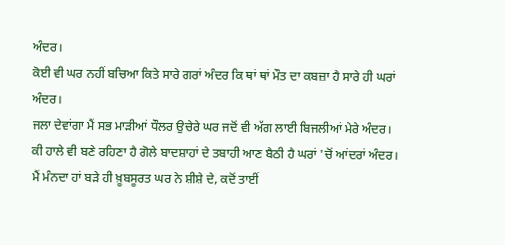ਅੰਦਰ।
ਕੋਈ ਵੀ ਘਰ ਨਹੀਂ ਬਚਿਆ ਕਿਤੇ ਸਾਰੇ ਗਰਾਂ ਅੰਦਰ ਕਿ ਥਾਂ ਥਾਂ ਮੌਤ ਦਾ ਕਬਜ਼ਾ ਹੈ ਸਾਰੇ ਹੀ ਘਰਾਂ ਅੰਦਰ।
ਜਲਾ ਦੇਵਾਂਗਾ ਮੈਂ ਸਭ ਮਾੜੀਆਂ ਧੌਲਰ ਉਚੇਰੇ ਘਰ ਜਦੋਂ ਵੀ ਅੱਗ ਲਾਈ ਬਿਜਲੀਆਂ ਮੇਰੇ ਅੰਦਰ।
ਕੀ ਹਾਲੇ ਵੀ ਬਣੇ ਰਹਿਣਾ ਹੈ ਗੋਲੇ ਬਾਦਸ਼ਾਹਾਂ ਦੇ ਤਬਾਹੀ ਆਣ ਬੈਠੀ ਹੈ ਘਰਾਂ 'ਚੋਂ ਆਂਦਰਾਂ ਅੰਦਰ।
ਮੈਂ ਮੰਨਦਾ ਹਾਂ ਬੜੇ ਹੀ ਖ਼ੂਬਸੂਰਤ ਘਰ ਨੇ ਸ਼ੀਸ਼ੇ ਦੇ, ਕਦੋਂ ਤਾਈਂ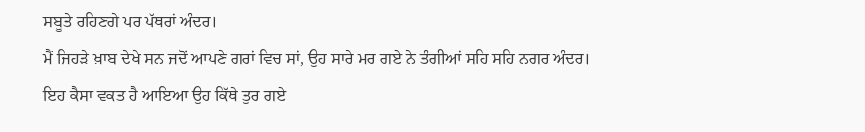ਸਬੂਤੇ ਰਹਿਣਗੇ ਪਰ ਪੱਥਰਾਂ ਅੰਦਰ।
ਮੈਂ ਜਿਹੜੇ ਖ਼ਾਬ ਦੇਖੇ ਸਨ ਜਦੋਂ ਆਪਣੇ ਗਰਾਂ ਵਿਚ ਸਾਂ, ਉਹ ਸਾਰੇ ਮਰ ਗਏ ਨੇ ਤੰਗੀਆਂ ਸਹਿ ਸਹਿ ਨਗਰ ਅੰਦਰ।
ਇਹ ਕੈਸਾ ਵਕਤ ਹੈ ਆਇਆ ਉਹ ਕਿੱਥੇ ਤੁਰ ਗਏ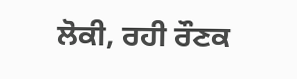ਲੋਕੀ, ਰਹੀ ਰੌਣਕ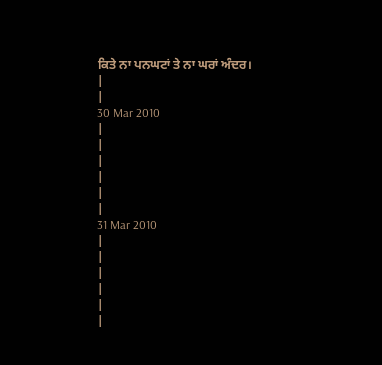ਕਿਤੇ ਨਾ ਪਨਘਟਾਂ ਤੇ ਨਾ ਘਰਾਂ ਅੰਦਰ।
|
|
30 Mar 2010
|
|
|
|
|
|
31 Mar 2010
|
|
|
|
|
|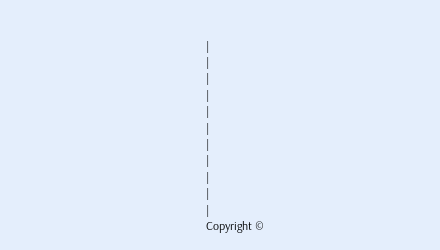|
|
|
|
|
|
|
|
|
|
|
Copyright ©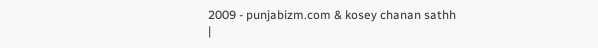2009 - punjabizm.com & kosey chanan sathh
|